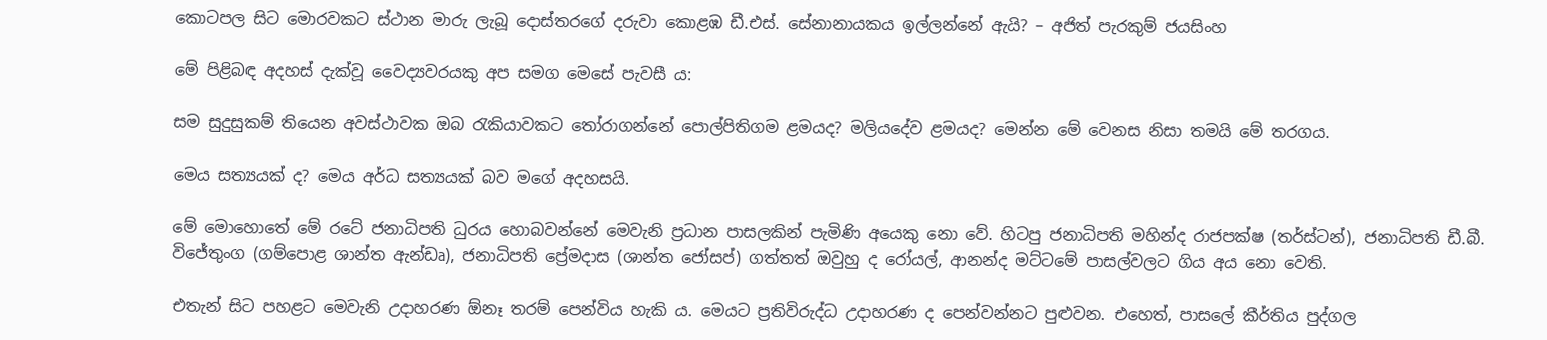කොටපල සිට මොරවකට ස්ථාන මාරු ලැබූ දොස්තරගේ දරුවා කොළඹ ඩී.එස්. සේනානායකය ඉල්ලන්නේ ඇයි? – අජිත් පැරකුම් ජයසිංහ

මේ පිළිබඳ අදහස් දැක්වූ වෛද්‍යවරයකු අප සමග මෙසේ පැවසී ය:

සම සුදුසුකම් තියෙන අවස්ථාවක ඔබ රැකියාවකට තෝරාගන්නේ පොල්පිතිගම ළමයද? මලියදේව ළමයද? මෙන්න මේ වෙනස නිසා තමයි මේ තරගය.

මෙය සත්‍යයක් ද? මෙය අර්ධ සත්‍යයක් බව මගේ අදහසයි.

මේ මොහොතේ මේ රටේ ජනාධිපති ධුරය හොබවන්නේ මෙවැනි ප්‍රධාන පාසලකින් පැමිණි අයෙකු නො වේ. හිටපු ජනාධිපති මහින්ද රාජපක්ෂ (තර්ස්ටන්), ජනාධිපති ඩී.බී. විජේතුංග (ගම්පොළ ශාන්ත ඇන්ඩෘ), ජනාධිපති ප්‍රේමදාස (ශාන්ත ජෝසප්) ගත්තත් ඔවුහු ද රෝයල්, ආනන්ද මට්ටමේ පාසල්වලට ගිය අය නො වෙති.

එතැන් සිට පහළට මෙවැනි උදාහරණ ඕනෑ තරම් පෙන්විය හැකි ය. මෙයට ප්‍රතිවිරුද්ධ උදාහරණ ද පෙන්වන්නට පුළුවන. එහෙත්, පාසලේ කීර්තිය පුද්ගල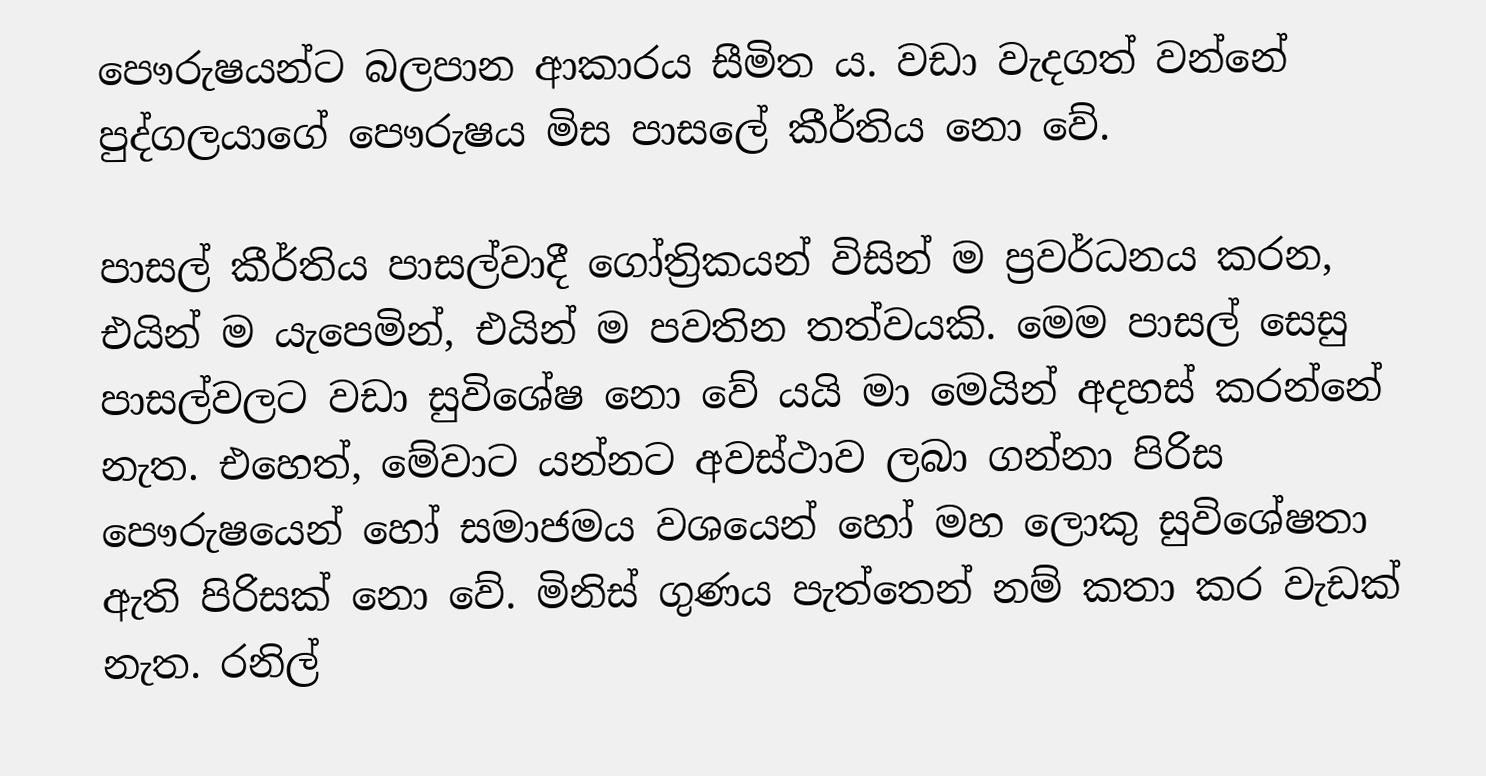පෞරුෂයන්ට බලපාන ආකාරය සීමිත ය. වඩා වැදගත් වන්නේ පුද්ගලයාගේ පෞරුෂය මිස පාසලේ කීර්තිය නො වේ.

පාසල් කීර්තිය පාසල්වාදී ගෝත්‍රිකයන් විසින් ම ප්‍රවර්ධනය කරන, එයින් ම යැපෙමින්, එයින් ම පවතින තත්වයකි. මෙම පාසල් සෙසු පාසල්වලට වඩා සුවිශේෂ නො වේ යයි මා මෙයින් අදහස් කරන්නේ නැත. එහෙත්, මේවාට යන්නට අවස්ථාව ලබා ගන්නා පිරිස පෞරුෂයෙන් හෝ සමාජමය වශයෙන් හෝ මහ ලොකු සුවිශේෂතා ඇති පිරිසක් නො වේ. මිනිස් ගුණය පැත්තෙන් නම් කතා කර වැඩක් නැත. රනිල්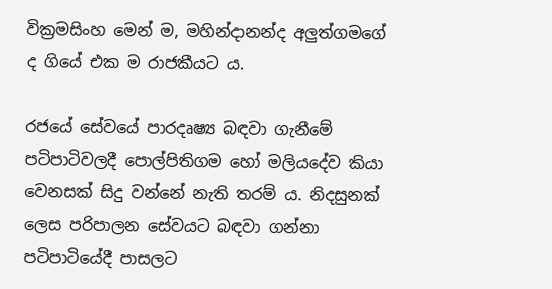වික්‍රමසිංහ මෙන් ම, මහින්දානන්ද අලුත්ගමගේ ද ගියේ එක ම රාජකීයට ය.

රජයේ සේවයේ පාරදෘෂ්‍ය බඳවා ගැනීමේ පටිපාටිවලදී පොල්පිතිගම හෝ මලියදේව කියා වෙනසක් සිදු වන්නේ නැති තරම් ය. නිදසුනක් ලෙස පරිපාලන සේවයට බඳවා ගන්නා පටිපාටියේදී පාසලට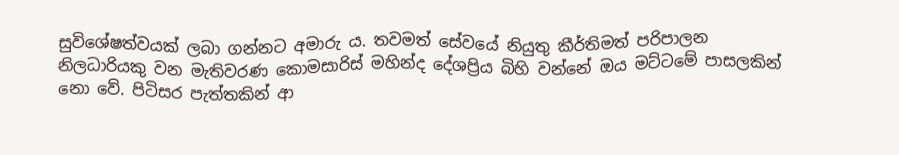සුවිශේෂත්වයක් ලබා ගන්නට අමාරු ය. තවමත් සේවයේ නියුතු කීර්තිමත් පරිපාලන නිලධාරියකු වන මැතිවරණ කොමසාරිස් මහින්ද දේශප්‍රිය බිහි වන්නේ ඔය මට්ටමේ පාසලකින් නො වේ. පිටිසර පැත්තකින් ආ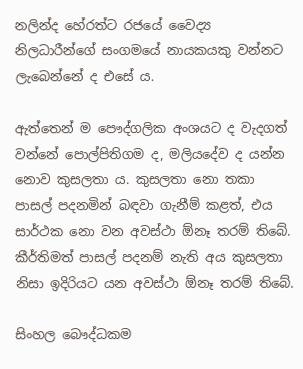නලින්ද හේරත්ට රජයේ වෛද්‍ය නිලධාරීන්ගේ සංගමයේ නායකයකු වන්නට ලැබෙන්නේ ද එසේ ය.

ඇත්තෙන් ම පෞද්ගලික අංශයට ද වැදගත් වන්නේ පොල්පිතිගම ද, මලියදේව ද යන්න නොව කුසලතා ය. කුසලතා නො තකා පාසල් පදනමින් බඳවා ගැනීම් කළත්, එය සාර්ථක නො වන අවස්ථා ඕනෑ තරම් තිබේ. කීර්තිමත් පාසල් පදනම් නැති අය කුසලතා නිසා ඉදිරියට යන අවස්ථා ඕනෑ තරම් තිබේ.

සිංහල බෞද්ධකම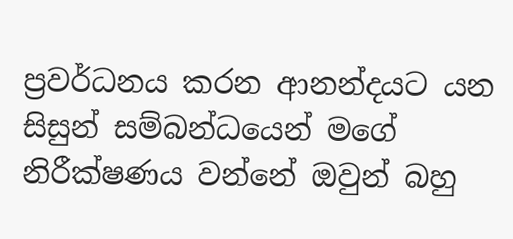ප්‍රවර්ධනය කරන ආනන්දයට යන සිසුන් සම්බන්ධයෙන් මගේ නිරීක්ෂණය වන්නේ ඔවුන් බහු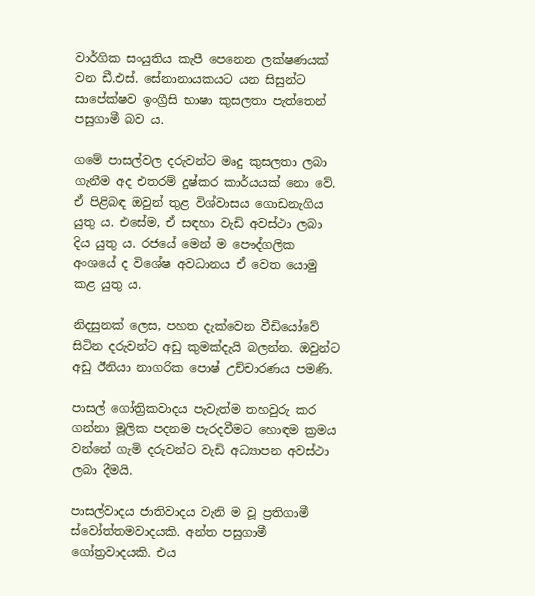වාර්ගික සංයුතිය කැපී පෙනෙන ලක්ෂණයක් වන ඩී.එස්. සේනානායකයට යන සිසුන්ට සාපේක්ෂව ඉංග්‍රීසි භාෂා කුසලතා පැත්තෙන් පසුගාමී බව ය.

ගමේ පාසල්වල දරුවන්ට මෘදු කුසලතා ලබා ගැනීම අද එතරම් දුෂ්කර කාර්යයක් නො වේ. ඒ පිළිබඳ ඔවුන් තුළ විශ්වාසය ගොඩනැගිය යුතු ය. එසේම, ඒ සඳහා වැඩි අවස්ථා ලබා දිය යුතු ය. රජයේ මෙන් ම පෞද්ගලික අංශයේ ද විශේෂ අවධානය ඒ වෙත යොමු කළ යුතු ය.

නිදසුනක් ලෙස, පහත දැක්වෙන වීඩියෝවේ සිටින දරුවන්ට අඩු කුමක්දැයි බලන්න. ඔවුන්ට අඩු ඊනියා නාගරික පොෂ් උච්චාරණය පමණි.

පාසල් ගෝත්‍රිකවාදය පැවැත්ම තහවුරු කර ගන්නා මූලික පදනම පැරදවීමට හොඳම ක්‍රමය වන්නේ ගැමි දරුවන්ට වැඩි අධ්‍යාපන අවස්ථා ලබා දීමයි.

පාසල්වාදය ජාතිවාදය වැනි ම වූ ප්‍රතිගාමී ස්වෝත්තමවාදයකි. අන්ත පසුගාමී ගෝත්‍රවාදයකි. එය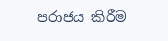පරාජය කිරීම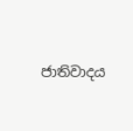ජාතිවාදය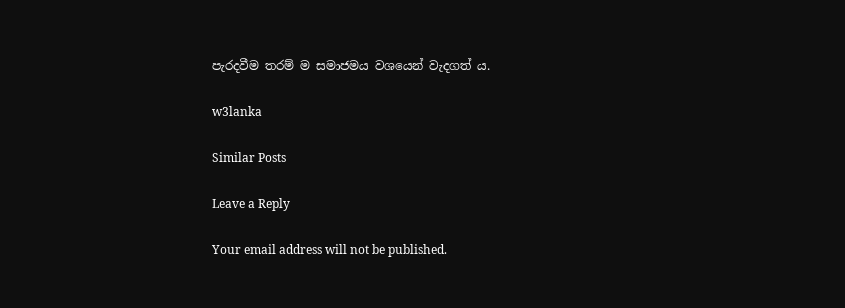පැරදවීම තරම් ම සමාජමය වශයෙන් වැදගත් ය.

w3lanka

Similar Posts

Leave a Reply

Your email address will not be published.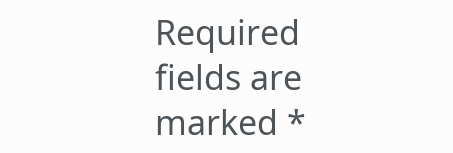Required fields are marked *